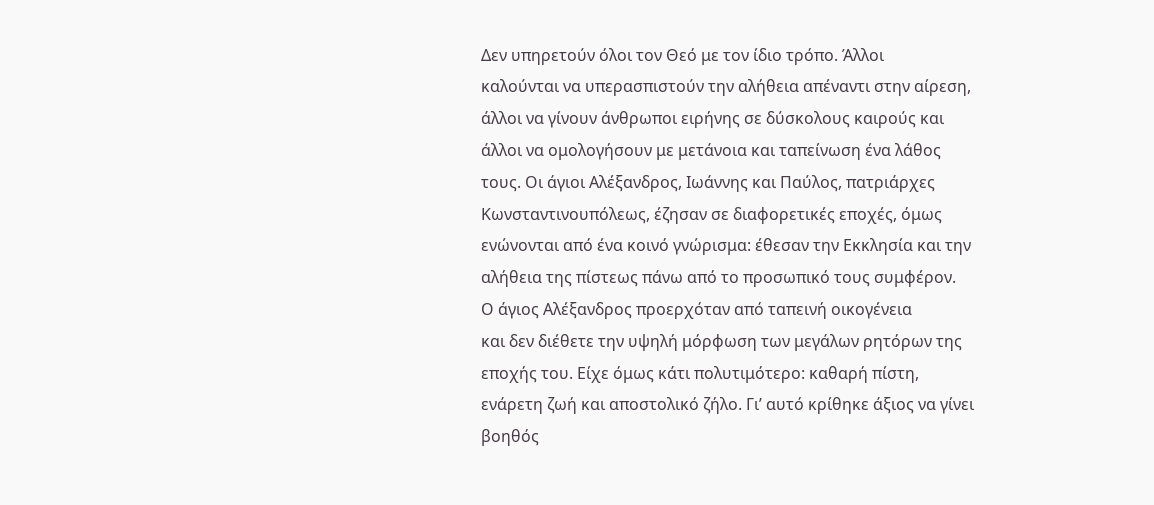Δεν υπηρετούν όλοι τον Θεό με τον ίδιο τρόπο. Άλλοι
καλούνται να υπερασπιστούν την αλήθεια απέναντι στην αίρεση,
άλλοι να γίνουν άνθρωποι ειρήνης σε δύσκολους καιρούς και
άλλοι να ομολογήσουν με μετάνοια και ταπείνωση ένα λάθος
τους. Οι άγιοι Αλέξανδρος, Ιωάννης και Παύλος, πατριάρχες
Κωνσταντινουπόλεως, έζησαν σε διαφορετικές εποχές, όμως
ενώνονται από ένα κοινό γνώρισμα: έθεσαν την Εκκλησία και την
αλήθεια της πίστεως πάνω από το προσωπικό τους συμφέρον.
Ο άγιος Αλέξανδρος προερχόταν από ταπεινή οικογένεια
και δεν διέθετε την υψηλή μόρφωση των μεγάλων ρητόρων της
εποχής του. Είχε όμως κάτι πολυτιμότερο: καθαρή πίστη,
ενάρετη ζωή και αποστολικό ζήλο. Γι’ αυτό κρίθηκε άξιος να γίνει
βοηθός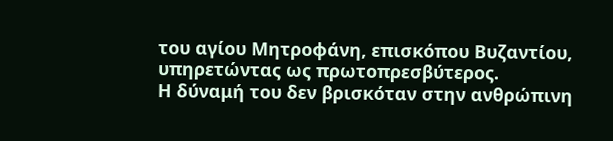του αγίου Μητροφάνη, επισκόπου Βυζαντίου,
υπηρετώντας ως πρωτοπρεσβύτερος.
Η δύναμή του δεν βρισκόταν στην ανθρώπινη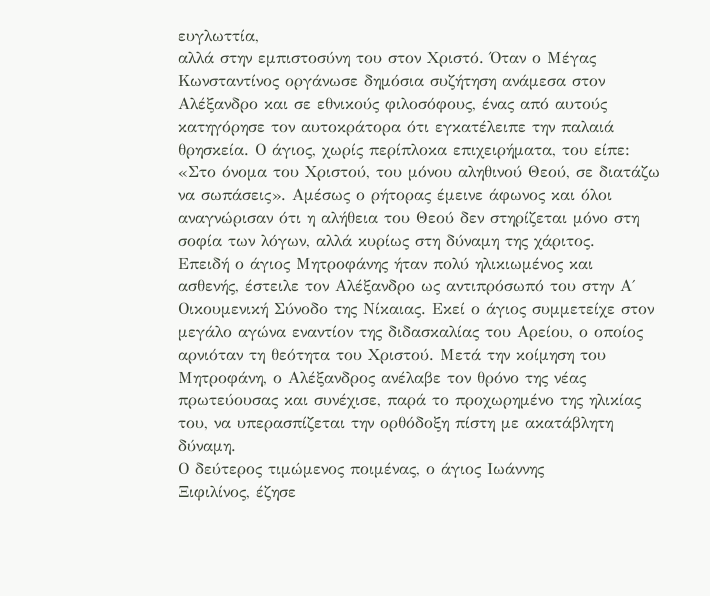ευγλωττία,
αλλά στην εμπιστοσύνη του στον Χριστό. Όταν ο Μέγας
Κωνσταντίνος οργάνωσε δημόσια συζήτηση ανάμεσα στον
Αλέξανδρο και σε εθνικούς φιλοσόφους, ένας από αυτούς
κατηγόρησε τον αυτοκράτορα ότι εγκατέλειπε την παλαιά
θρησκεία. Ο άγιος, χωρίς περίπλοκα επιχειρήματα, του είπε:
«Στο όνομα του Χριστού, του μόνου αληθινού Θεού, σε διατάζω
να σωπάσεις». Αμέσως ο ρήτορας έμεινε άφωνος και όλοι
αναγνώρισαν ότι η αλήθεια του Θεού δεν στηρίζεται μόνο στη
σοφία των λόγων, αλλά κυρίως στη δύναμη της χάριτος.
Επειδή ο άγιος Μητροφάνης ήταν πολύ ηλικιωμένος και
ασθενής, έστειλε τον Αλέξανδρο ως αντιπρόσωπό του στην Α΄
Οικουμενική Σύνοδο της Νίκαιας. Εκεί ο άγιος συμμετείχε στον
μεγάλο αγώνα εναντίον της διδασκαλίας του Αρείου, ο οποίος
αρνιόταν τη θεότητα του Χριστού. Μετά την κοίμηση του
Μητροφάνη, ο Αλέξανδρος ανέλαβε τον θρόνο της νέας
πρωτεύουσας και συνέχισε, παρά το προχωρημένο της ηλικίας
του, να υπερασπίζεται την ορθόδοξη πίστη με ακατάβλητη
δύναμη.
Ο δεύτερος τιμώμενος ποιμένας, ο άγιος Ιωάννης
Ξιφιλίνος, έζησε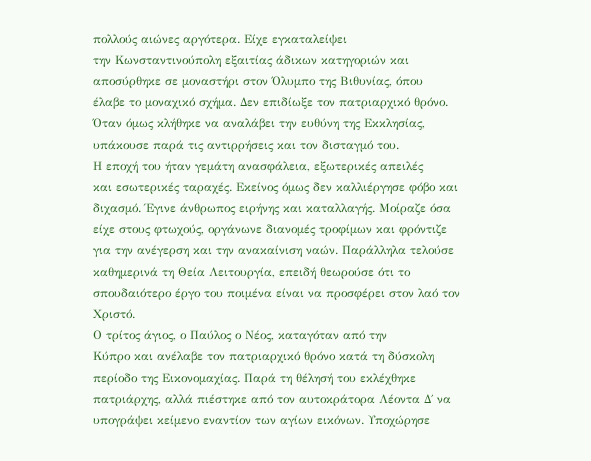πολλούς αιώνες αργότερα. Είχε εγκαταλείψει
την Κωνσταντινούπολη εξαιτίας άδικων κατηγοριών και
αποσύρθηκε σε μοναστήρι στον Όλυμπο της Βιθυνίας, όπου
έλαβε το μοναχικό σχήμα. Δεν επιδίωξε τον πατριαρχικό θρόνο.
Όταν όμως κλήθηκε να αναλάβει την ευθύνη της Εκκλησίας,
υπάκουσε παρά τις αντιρρήσεις και τον δισταγμό του.
Η εποχή του ήταν γεμάτη ανασφάλεια, εξωτερικές απειλές
και εσωτερικές ταραχές. Εκείνος όμως δεν καλλιέργησε φόβο και
διχασμό. Έγινε άνθρωπος ειρήνης και καταλλαγής. Μοίραζε όσα
είχε στους φτωχούς, οργάνωνε διανομές τροφίμων και φρόντιζε
για την ανέγερση και την ανακαίνιση ναών. Παράλληλα τελούσε
καθημερινά τη Θεία Λειτουργία, επειδή θεωρούσε ότι το
σπουδαιότερο έργο του ποιμένα είναι να προσφέρει στον λαό τον
Χριστό.
Ο τρίτος άγιος, ο Παύλος ο Νέος, καταγόταν από την
Κύπρο και ανέλαβε τον πατριαρχικό θρόνο κατά τη δύσκολη
περίοδο της Εικονομαχίας. Παρά τη θέλησή του εκλέχθηκε
πατριάρχης, αλλά πιέστηκε από τον αυτοκράτορα Λέοντα Δ΄ να
υπογράψει κείμενο εναντίον των αγίων εικόνων. Υποχώρησε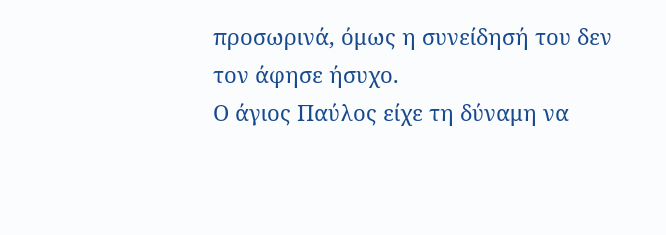προσωρινά, όμως η συνείδησή του δεν τον άφησε ήσυχο.
Ο άγιος Παύλος είχε τη δύναμη να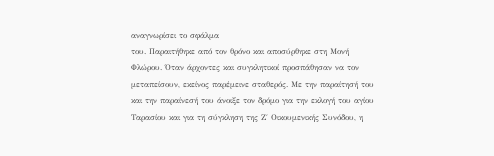αναγνωρίσει το σφάλμα
του. Παραιτήθηκε από τον θρόνο και αποσύρθηκε στη Μονή
Φλώρου. Όταν άρχοντες και συγκλητικοί προσπάθησαν να τον
μεταπείσουν, εκείνος παρέμεινε σταθερός. Με την παραίτησή του
και την παραίνεσή του άνοιξε τον δρόμο για την εκλογή του αγίου
Ταρασίου και για τη σύγκληση της Ζ΄ Οικουμενικής Συνόδου, η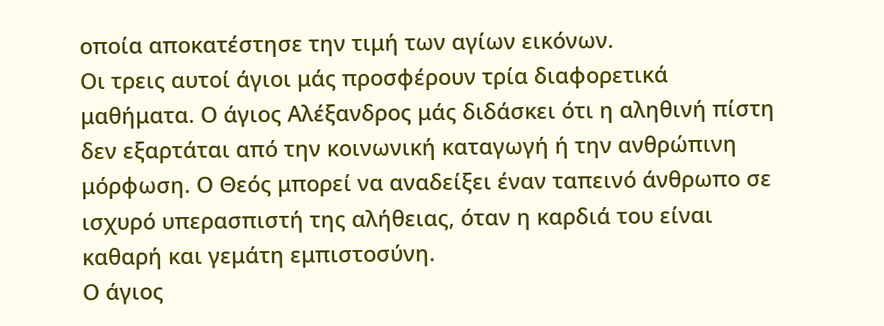οποία αποκατέστησε την τιμή των αγίων εικόνων.
Οι τρεις αυτοί άγιοι μάς προσφέρουν τρία διαφορετικά
μαθήματα. Ο άγιος Αλέξανδρος μάς διδάσκει ότι η αληθινή πίστη
δεν εξαρτάται από την κοινωνική καταγωγή ή την ανθρώπινη
μόρφωση. Ο Θεός μπορεί να αναδείξει έναν ταπεινό άνθρωπο σε
ισχυρό υπερασπιστή της αλήθειας, όταν η καρδιά του είναι
καθαρή και γεμάτη εμπιστοσύνη.
Ο άγιος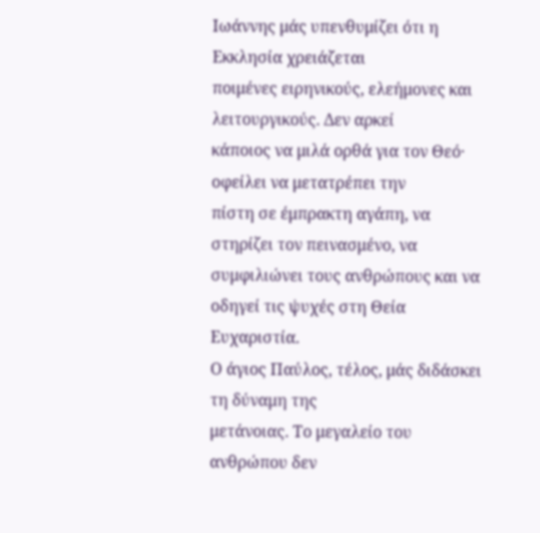Ιωάννης μάς υπενθυμίζει ότι η Εκκλησία χρειάζεται
ποιμένες ειρηνικούς, ελεήμονες και λειτουργικούς. Δεν αρκεί
κάποιος να μιλά ορθά για τον Θεό· οφείλει να μετατρέπει την
πίστη σε έμπρακτη αγάπη, να στηρίζει τον πεινασμένο, να
συμφιλιώνει τους ανθρώπους και να οδηγεί τις ψυχές στη Θεία
Ευχαριστία.
Ο άγιος Παύλος, τέλος, μάς διδάσκει τη δύναμη της
μετάνοιας. Το μεγαλείο του ανθρώπου δεν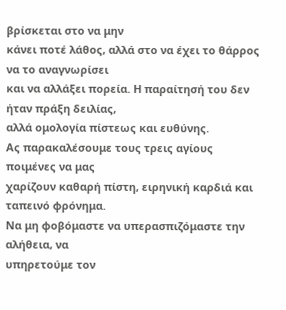βρίσκεται στο να μην
κάνει ποτέ λάθος, αλλά στο να έχει το θάρρος να το αναγνωρίσει
και να αλλάξει πορεία. Η παραίτησή του δεν ήταν πράξη δειλίας,
αλλά ομολογία πίστεως και ευθύνης.
Ας παρακαλέσουμε τους τρεις αγίους ποιμένες να μας
χαρίζουν καθαρή πίστη, ειρηνική καρδιά και ταπεινό φρόνημα.
Να μη φοβόμαστε να υπερασπιζόμαστε την αλήθεια, να
υπηρετούμε τον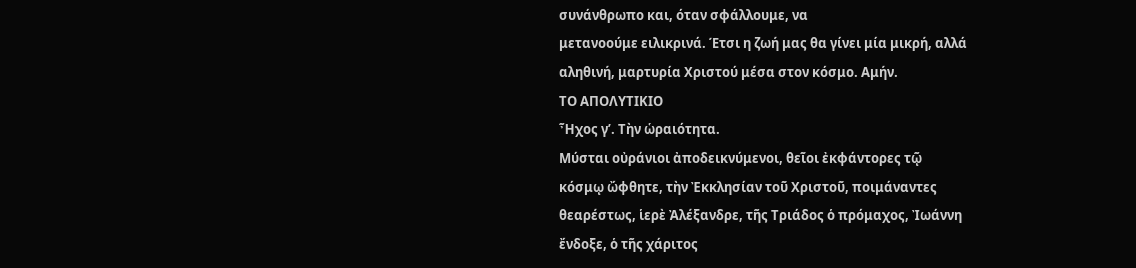συνάνθρωπο και, όταν σφάλλουμε, να
μετανοούμε ειλικρινά. Έτσι η ζωή μας θα γίνει μία μικρή, αλλά
αληθινή, μαρτυρία Χριστού μέσα στον κόσμο. Αμήν.
ΤΟ ΑΠΟΛΥΤΙΚΙΟ
Ἦχος γ’. Τὴν ὡραιότητα.
Μύσται οὐράνιοι ἀποδεικνύμενοι, θεῖοι ἐκφάντορες τῷ
κόσμῳ ὤφθητε, τὴν Ἐκκλησίαν τοῦ Χριστοῦ, ποιμάναντες
θεαρέστως, ἱερὲ Ἀλέξανδρε, τῆς Τριάδος ὁ πρόμαχος, Ἰωάννη
ἔνδοξε, ὁ τῆς χάριτος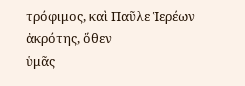τρόφιμος, καὶ Παῦλε Ἱερέων ἀκρότης, ὅθεν
ὑμᾶς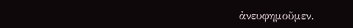ἀνευφημοῦμεν.